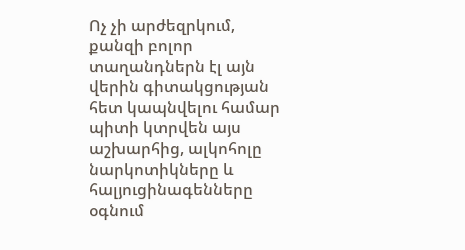Ոչ չի արժեզրկում, քանզի բոլոր տաղանդներն էլ այն վերին գիտակցության հետ կապնվելու համար պիտի կտրվեն այս աշխարհից, ալկոհոլը նարկոտիկները և հալյուցինագենները օգնում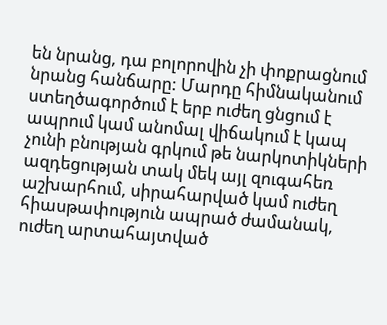են նրանց, դա բոլորովին չի փոքրացնում նրանց հանճարը: Մարդը հիմնականում ստեղծագործում է երբ ուժեղ ցնցում է ապրում կամ անոմալ վիճակում է կապ չունի բնության գրկում թե նարկոտիկների ազդեցության տակ մեկ այլ զուգահեռ աշխարհում, սիրահարված կամ ուժեղ հիասթափություն ապրած ժամանակ, ուժեղ արտահայտված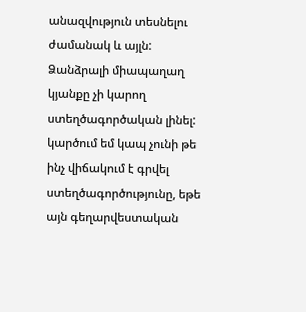անազվություն տեսնելու ժամանակ և այլն: Ձանձրալի միապաղաղ կյանքը չի կարող ստեղծագործական լինել:
կարծում եմ կապ չունի թե ինչ վիճակում է գրվել ստեղծագործությունը, եթե այն գեղարվեստական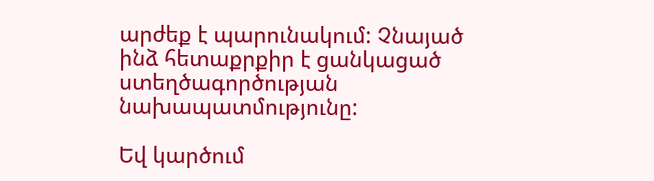արժեք է պարունակում: Չնայած ինձ հետաքրքիր է ցանկացած ստեղծագործության նախապատմությունը:

Եվ կարծում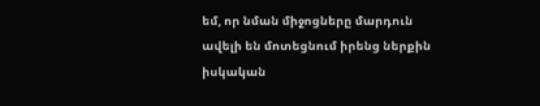եմ, որ նման միջոցները մարդուն ավելի են մոտեցնում իրենց ներքին իսկական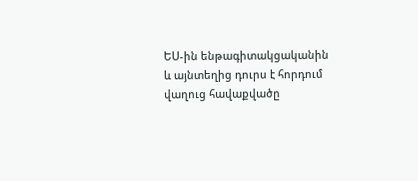ԵՍ-ին ենթագիտակցականին և այնտեղից դուրս է հորդում վաղուց հավաքվածը